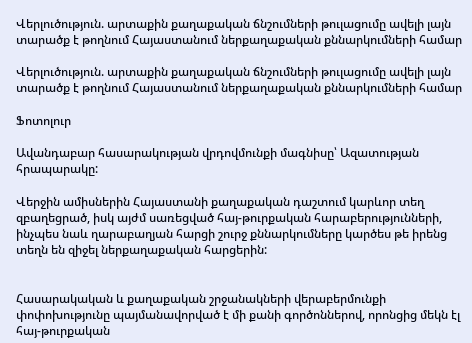Վերլուծություն. արտաքին քաղաքական ճնշումների թուլացումը ավելի լայն տարածք է թողնում Հայաստանում ներքաղաքական քննարկումների համար

Վերլուծություն. արտաքին քաղաքական ճնշումների թուլացումը ավելի լայն տարածք է թողնում Հայաստանում ներքաղաքական քննարկումների համար

Ֆոտոլուր

Ավանդաբար հասարակության վրդովմունքի մագնիսը՝ Ազատության հրապարակը:

Վերջին ամիսներին Հայաստանի քաղաքական դաշտում կարևոր տեղ զբաղեցրած, իսկ այժմ սառեցված հայ-թուրքական հարաբերությունների, ինչպես նաև ղարաբաղյան հարցի շուրջ քննարկումները կարծես թե իրենց տեղն են զիջել ներքաղաքական հարցերին:


Հասարակական և քաղաքական շրջանակների վերաբերմունքի փոփոխությունը պայմանավորված է մի քանի գործոններով, որոնցից մեկն էլ հայ-թուրքական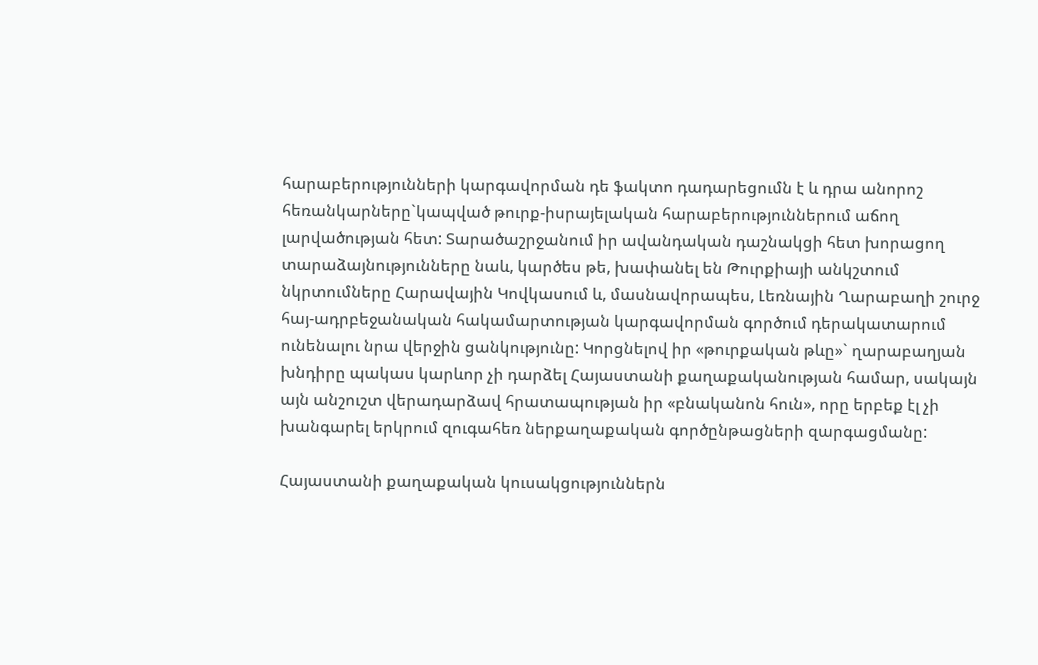հարաբերությունների կարգավորման դե ֆակտո դադարեցումն է և դրա անորոշ հեռանկարները`կապված թուրք-իսրայելական հարաբերություններում աճող լարվածության հետ: Տարածաշրջանում իր ավանդական դաշնակցի հետ խորացող տարաձայնությունները նաև, կարծես թե, խափանել են Թուրքիայի անկշտում նկրտումները Հարավային Կովկասում և, մասնավորապես, Լեռնային Ղարաբաղի շուրջ հայ-ադրբեջանական հակամարտության կարգավորման գործում դերակատարում ունենալու նրա վերջին ցանկությունը: Կորցնելով իր «թուրքական թևը»` ղարաբաղյան խնդիրը պակաս կարևոր չի դարձել Հայաստանի քաղաքականության համար, սակայն այն անշուշտ վերադարձավ հրատապության իր «բնականոն հուն», որը երբեք էլ չի խանգարել երկրում զուգահեռ ներքաղաքական գործընթացների զարգացմանը:

Հայաստանի քաղաքական կուսակցություններն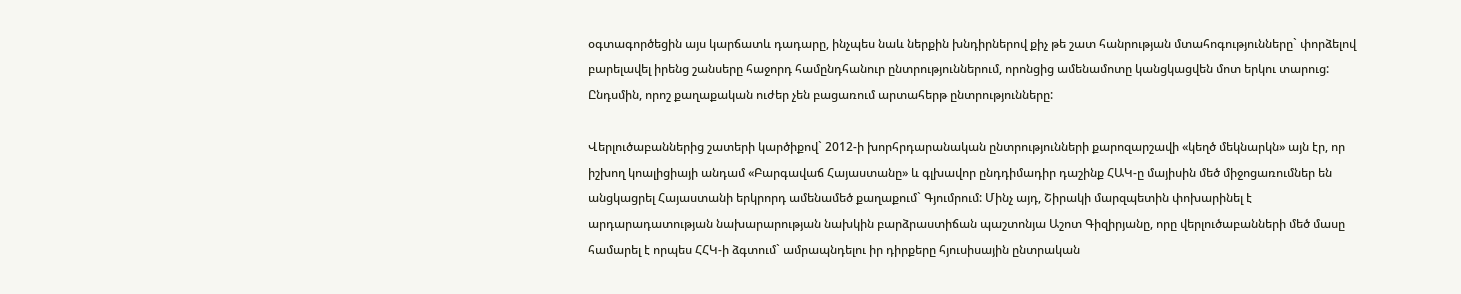օգտագործեցին այս կարճատև դադարը, ինչպես նաև ներքին խնդիրներով քիչ թե շատ հանրության մտահոգությունները` փորձելով բարելավել իրենց շանսերը հաջորդ համընդհանուր ընտրություններում, որոնցից ամենամոտը կանցկացվեն մոտ երկու տարուց: Ընդսմին, որոշ քաղաքական ուժեր չեն բացառում արտահերթ ընտրությունները:

Վերլուծաբաններից շատերի կարծիքով` 2012-ի խորհրդարանական ընտրությունների քարոզարշավի «կեղծ մեկնարկն» այն էր, որ իշխող կոալիցիայի անդամ «Բարգավաճ Հայաստանը» և գլխավոր ընդդիմադիր դաշինք ՀԱԿ-ը մայիսին մեծ միջոցառումներ են անցկացրել Հայաստանի երկրորդ ամենամեծ քաղաքում` Գյումրում: Մինչ այդ, Շիրակի մարզպետին փոխարինել է արդարադատության նախարարության նախկին բարձրաստիճան պաշտոնյա Աշոտ Գիզիրյանը, որը վերլուծաբանների մեծ մասը համարել է որպես ՀՀԿ-ի ձգտում` ամրապնդելու իր դիրքերը հյուսիսային ընտրական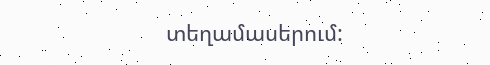տեղամասերում: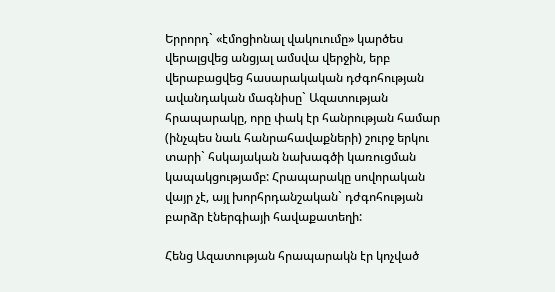Երրորդ` «էմոցիոնալ վակուումը» կարծես վերալցվեց անցյալ ամսվա վերջին, երբ վերաբացվեց հասարակական դժգոհության ավանդական մագնիսը` Ազատության հրապարակը, որը փակ էր հանրության համար (ինչպես նաև հանրահավաքների) շուրջ երկու տարի` հսկայական նախագծի կառուցման կապակցությամբ: Հրապարակը սովորական վայր չէ, այլ խորհրդանշական` դժգոհության բարձր էներգիայի հավաքատեղի:

Հենց Ազատության հրապարակն էր կոչված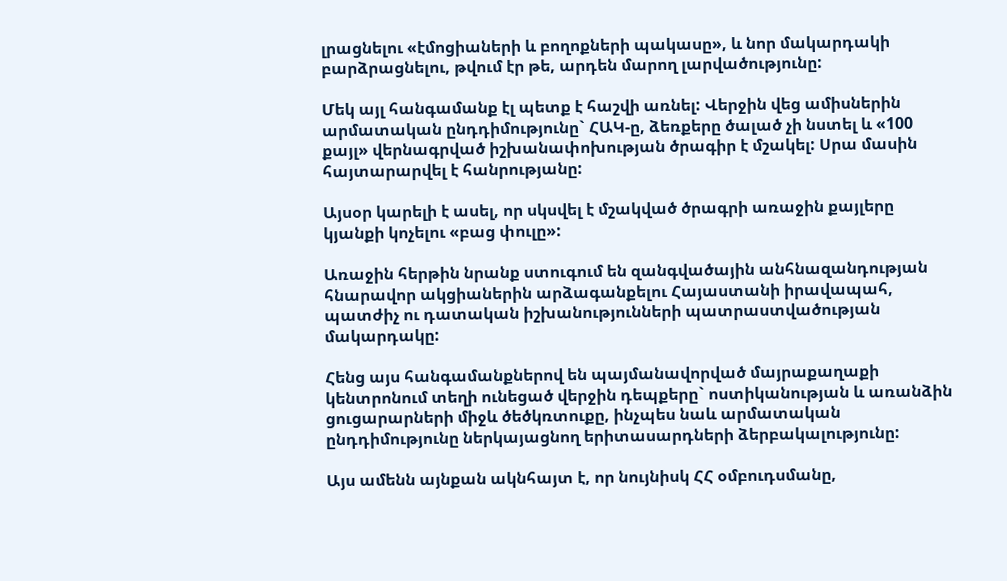լրացնելու «էմոցիաների և բողոքների պակասը», և նոր մակարդակի բարձրացնելու, թվում էր թե, արդեն մարող լարվածությունը:

Մեկ այլ հանգամանք էլ պետք է հաշվի առնել: Վերջին վեց ամիսներին արմատական ընդդիմությունը` ՀԱԿ-ը, ձեռքերը ծալած չի նստել և «100 քայլ» վերնագրված իշխանափոխության ծրագիր է մշակել: Սրա մասին հայտարարվել է հանրությանը:

Այսօր կարելի է ասել, որ սկսվել է մշակված ծրագրի առաջին քայլերը կյանքի կոչելու «բաց փուլը»:

Առաջին հերթին նրանք ստուգում են զանգվածային անհնազանդության հնարավոր ակցիաներին արձագանքելու Հայաստանի իրավապահ, պատժիչ ու դատական իշխանությունների պատրաստվածության մակարդակը:

Հենց այս հանգամանքներով են պայմանավորված մայրաքաղաքի կենտրոնում տեղի ունեցած վերջին դեպքերը` ոստիկանության և առանձին ցուցարարների միջև ծեծկռտուքը, ինչպես նաև արմատական ընդդիմությունը ներկայացնող երիտասարդների ձերբակալությունը:

Այս ամենն այնքան ակնհայտ է, որ նույնիսկ ՀՀ օմբուդսմանը,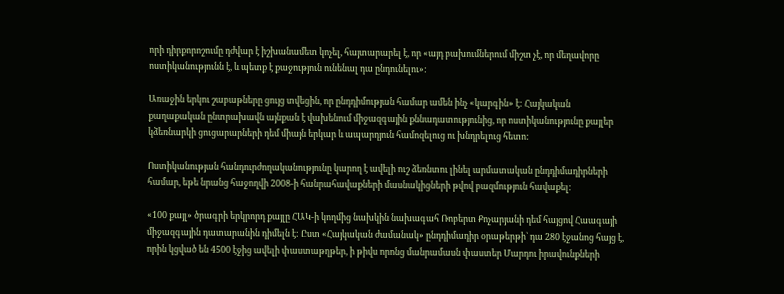որի դիրքորոշումը դժվար է իշխանամետ կոչել, հայտարարել է, որ «այդ բախումներում միշտ չէ, որ մեղավորը ոստիկանությունն է, և պետք է քաջություն ունենալ դա ընդունելու»:

Առաջին երկու շաբաթները ցույց տվեցին, որ ընդդիմության համար ամեն ինչ «կարգին» է: Հայկական քաղաքական ընտրախավն այնքան է վախենում միջազգային քննադատությունից, որ ոստիկանությունը քայլեր կձեռնարկի ցուցարարների դեմ միայն երկար և ապարդյուն համոզելուց ու խնդրելուց հետո:

Ոստիկանության հանդուրժողականությունը կարող է ավելի ուշ ձեռնտու լինել արմատական ընդդիմադիրների համար, եթե նրանց հաջողվի 2008-ի հանրահավաքների մասնակիցների թվով բազմություն հավաքել:

«100 քայլ» ծրագրի երկրորդ քայլը ՀԱԿ-ի կողմից նախկին նախագահ Ռոբերտ Քոչարյանի դեմ հայցով Հաագայի միջազգային դատարանին դիմելն է: Ըստ «Հայկական ժամանակ» ընդդիմադիր օրաթերթի` դա 280 էջանոց հայց է, որին կցված են 4500 էջից ավելի փաստաթղթեր, ի թիվս որոնց մանրամասն փաստեր Մարդու իրավունքների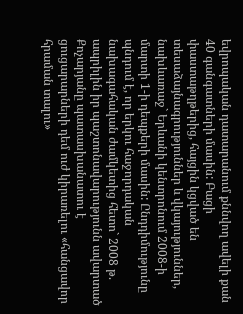եվրոպական դատարանում քննվող ավելի քան 40 գանգատների մասին: Բացի փաստաթղթերից, հայցին կցված են տեսաձայնագրություններ և վկայություններ, նախևառաջ` Երևանի կենտրոնում 2008-ի մարտի 1-ի դեպքերի մասին: Ընդդիմությունը պնդում է, որ երկու հաջորդական նախագահական ժամկետից հետո` 2008 թ. ապրիլին իր պաշտոնավարությունն ավարտած Քոչարյանը պատասխանատու է ցուցարարների դեմ ուժ կիրառելու «հանցավոր հրաման տալու»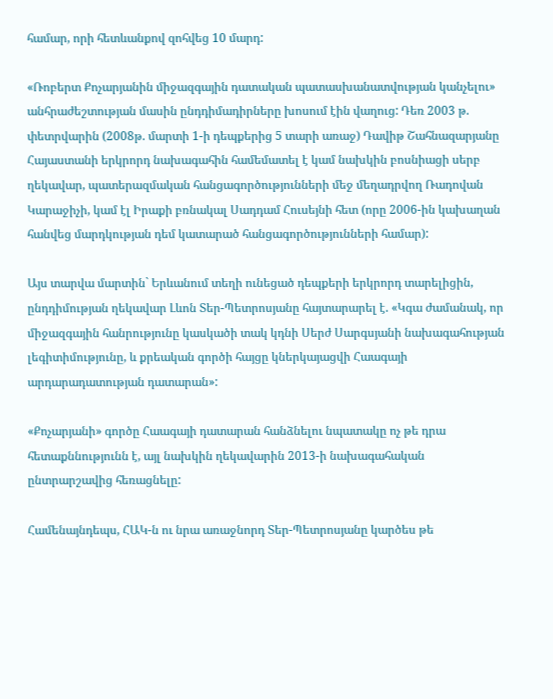համար, որի հետևանքով զոհվեց 10 մարդ:

«Ռոբերտ Քոչարյանին միջազգային դատական պատասխանատվության կանչելու» անհրաժեշտության մասին ընդդիմադիրները խոսում էին վաղուց: Դեռ 2003 թ. փետրվարին (2008թ. մարտի 1-ի դեպքերից 5 տարի առաջ) Դավիթ Շահնազարյանը Հայաստանի երկրորդ նախագահին համեմատել է կամ նախկին բոսնիացի սերբ ղեկավար, պատերազմական հանցագործությունների մեջ մեղադրվող Ռադովան Կարաջիչի, կամ էլ Իրաքի բռնակալ Սադդամ Հուսեյնի հետ (որը 2006-ին կախաղան հանվեց մարդկության դեմ կատարած հանցագործությունների համար):

Այս տարվա մարտին` Երևանում տեղի ունեցած դեպքերի երկրորդ տարելիցին, ընդդիմության ղեկավար Լևոն Տեր-Պետրոսյանը հայտարարել է. «Կգա ժամանակ, որ միջազգային հանրությունը կասկածի տակ կդնի Սերժ Սարգսյանի նախագահության լեգիտիմությունը, և քրեական գործի հայցը կներկայացվի Հաագայի արդարադատության դատարան»:

«Քոչարյանի» գործը Հաագայի դատարան հանձնելու նպատակը ոչ թե դրա հետաքննությունն է, այլ նախկին ղեկավարին 2013-ի նախագահական ընտրարշավից հեռացնելը:

Համենայնդեպս, ՀԱԿ-ն ու նրա առաջնորդ Տեր-Պետրոսյանը կարծես թե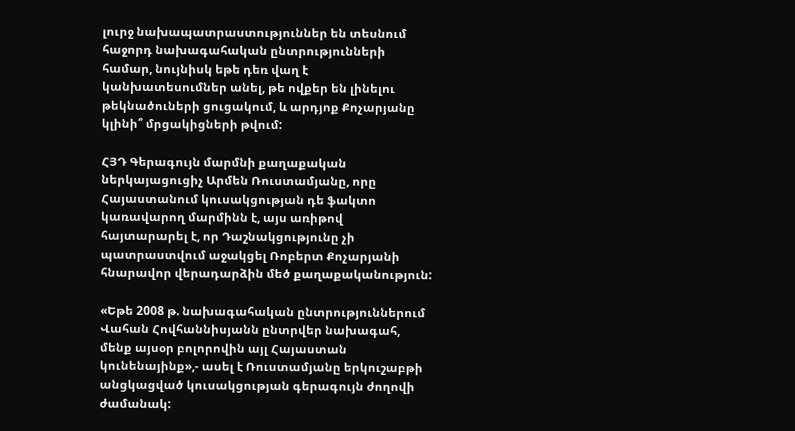լուրջ նախապատրաստություններ են տեսնում հաջորդ նախագահական ընտրությունների համար, նույնիսկ եթե դեռ վաղ է կանխատեսումներ անել, թե ովքեր են լինելու թեկնածուների ցուցակում, և արդյոք Քոչարյանը կլինի՞ մրցակիցների թվում:

ՀՅԴ Գերագույն մարմնի քաղաքական ներկայացուցիչ Արմեն Ռուստամյանը, որը Հայաստանում կուսակցության դե ֆակտո կառավարող մարմինն է, այս առիթով հայտարարել է, որ Դաշնակցությունը չի պատրաստվում աջակցել Ռոբերտ Քոչարյանի հնարավոր վերադարձին մեծ քաղաքականություն:

«Եթե 2008 թ. նախագահական ընտրություններում Վահան Հովհաննիսյանն ընտրվեր նախագահ, մենք այսօր բոլորովին այլ Հայաստան կունենայինք»,- ասել է Ռուստամյանը երկուշաբթի անցկացված կուսակցության գերագույն ժողովի ժամանակ: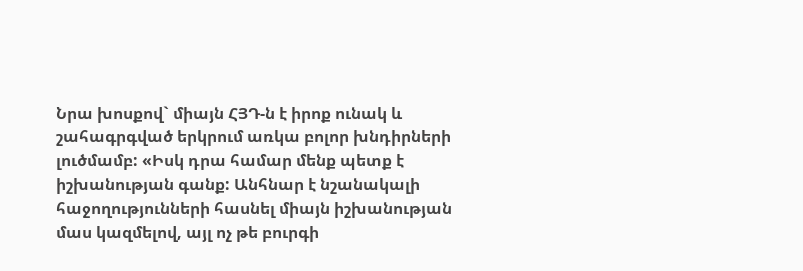Նրա խոսքով` միայն ՀՅԴ-ն է իրոք ունակ և շահագրգված երկրում առկա բոլոր խնդիրների լուծմամբ: «Իսկ դրա համար մենք պետք է իշխանության գանք: Անհնար է նշանակալի հաջողությունների հասնել միայն իշխանության մաս կազմելով, այլ ոչ թե բուրգի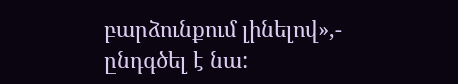բարձունքում լինելով»,- ընդգծել է նա: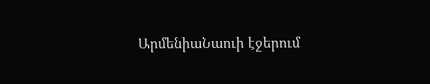ԱրմենիաՆաուի էջերում